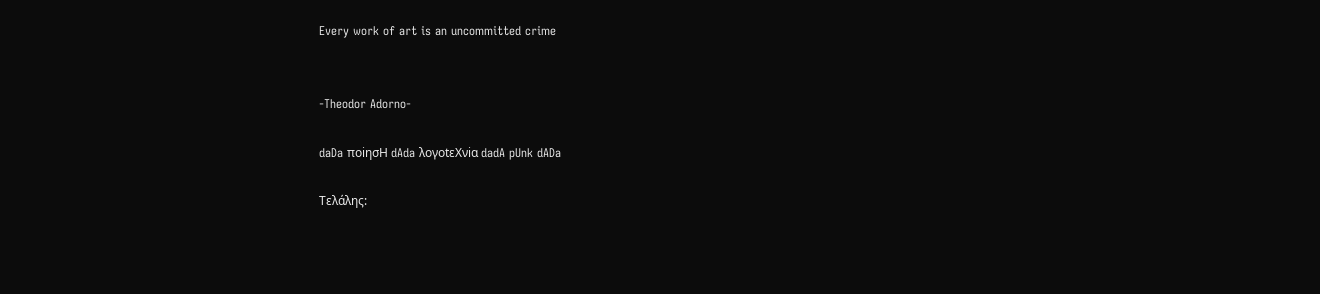Every work of art is an uncommitted crime


-Theodor Adorno-

daDa ποiησΗ dAda λογοtεΧνiα dadA pUnk dADa

Τελάλης: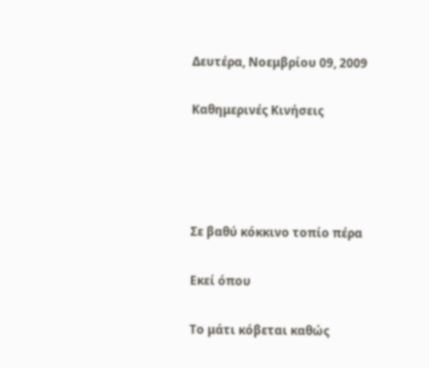Δευτέρα, Νοεμβρίου 09, 2009

Καθημερινές Κινήσεις




Σε βαθύ κόκκινο τοπίο πέρα

Εκεί όπου

Το μάτι κόβεται καθώς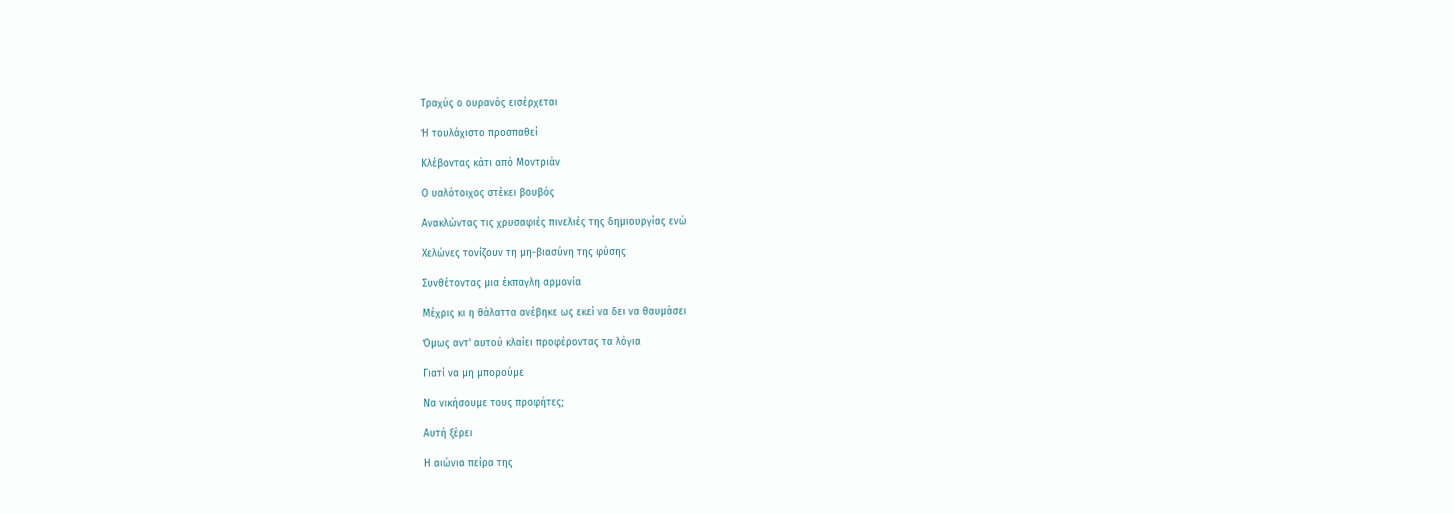Τραχύς ο ουρανός εισέρχεται

Ή τουλάχιστο προσπαθεί

Κλέβοντας κάτι από Μοντριάν

Ο υαλότοιχος στέκει βουβός

Ανακλώντας τις χρυσαφιές πινελιές της δημιουργίας ενώ

Χελώνες τονίζουν τη μη-βιασύνη της φύσης

Συνθέτοντας μια έκπαγλη αρμονία

Μέχρις κι η θάλαττα ανέβηκε ως εκεί να δει να θαυμάσει

Όμως αντ' αυτού κλαίει προφέροντας τα λόγια

Γιατί να μη μπορούμε

Να νικήσουμε τους προφήτες;

Αυτή ξέρει

Η αιώνια πείρα της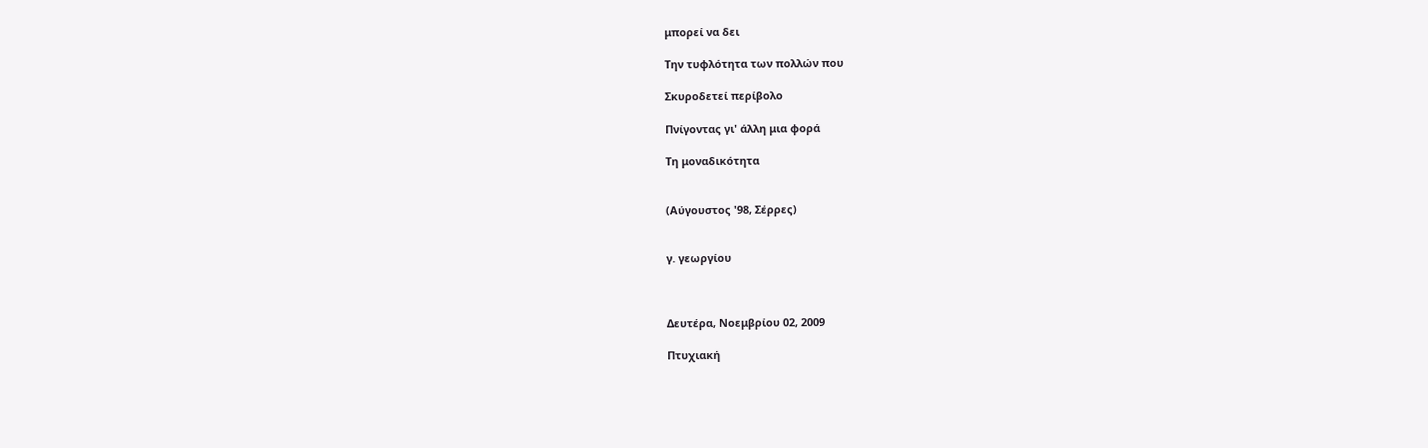μπορεί να δει

Την τυφλότητα των πολλών που

Σκυροδετεί περίβολο

Πνίγοντας γι' άλλη μια φορά

Τη μοναδικότητα


(Αύγουστος '98, Σέρρες)


γ. γεωργίου



Δευτέρα, Νοεμβρίου 02, 2009

Πτυχιακή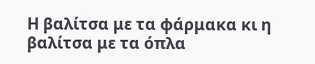Η βαλίτσα με τα φάρμακα κι η βαλίτσα με τα όπλα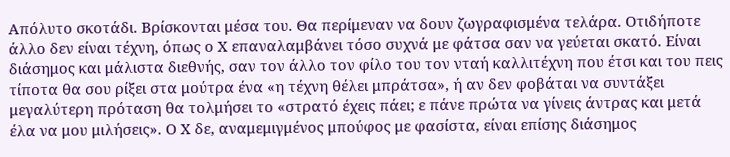Απόλυτο σκοτάδι. Βρίσκονται μέσα του. Θα περίμεναν να δουν ζωγραφισμένα τελάρα. Οτιδήποτε άλλο δεν είναι τέχνη, όπως ο Χ επαναλαμβάνει τόσο συχνά με φάτσα σαν να γεύεται σκατό. Είναι διάσημος και μάλιστα διεθνής, σαν τον άλλο τον φίλο του τον νταή καλλιτέχνη που έτσι και του πεις τίποτα θα σου ρίξει στα μούτρα ένα «η τέχνη θέλει μπράτσα», ή αν δεν φοβάται να συντάξει μεγαλύτερη πρόταση θα τολμήσει το «στρατό έχεις πάει; ε πάνε πρώτα να γίνεις άντρας και μετά έλα να μου μιλήσεις». Ο Χ δε, αναμεμιγμένος μπούφος με φασίστα, είναι επίσης διάσημος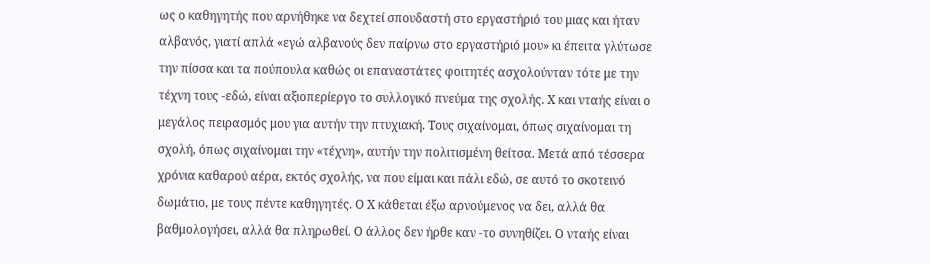ως ο καθηγητής που αρνήθηκε να δεχτεί σπουδαστή στο εργαστήριό του μιας και ήταν αλβανός, γιατί απλά «εγώ αλβανούς δεν παίρνω στο εργαστήριό μου» κι έπειτα γλύτωσε την πίσσα και τα πούπουλα καθώς οι επαναστάτες φοιτητές ασχολούνταν τότε με την τέχνη τους -εδώ, είναι αξιοπερίεργο το συλλογικό πνεύμα της σχολής. Χ και νταής είναι ο μεγάλος πειρασμός μου για αυτήν την πτυχιακή. Τους σιχαίνομαι, όπως σιχαίνομαι τη σχολή, όπως σιχαίνομαι την «τέχνη», αυτήν την πολιτισμένη θείτσα. Μετά από τέσσερα χρόνια καθαρού αέρα, εκτός σχολής, να που είμαι και πάλι εδώ, σε αυτό το σκοτεινό δωμάτιο, με τους πέντε καθηγητές. Ο Χ κάθεται έξω αρνούμενος να δει, αλλά θα βαθμολογήσει, αλλά θα πληρωθεί. Ο άλλος δεν ήρθε καν -το συνηθίζει. Ο νταής είναι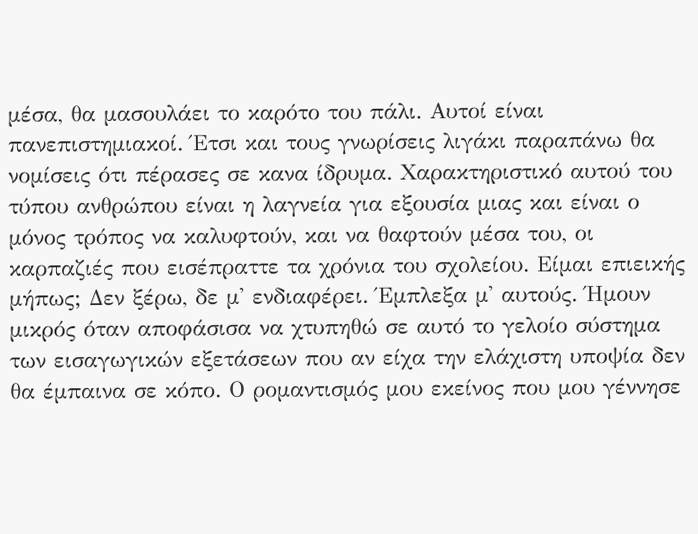μέσα, θα μασουλάει το καρότο του πάλι. Αυτοί είναι πανεπιστημιακοί. Έτσι και τους γνωρίσεις λιγάκι παραπάνω θα νομίσεις ότι πέρασες σε κανα ίδρυμα. Χαρακτηριστικό αυτού του τύπου ανθρώπου είναι η λαγνεία για εξουσία μιας και είναι ο μόνος τρόπος να καλυφτούν, και να θαφτούν μέσα του, οι καρπαζιές που εισέπραττε τα χρόνια του σχολείου. Είμαι επιεικής μήπως; Δεν ξέρω, δε μ' ενδιαφέρει. Έμπλεξα μ' αυτούς. Ήμουν μικρός όταν αποφάσισα να χτυπηθώ σε αυτό το γελοίο σύστημα των εισαγωγικών εξετάσεων που αν είχα την ελάχιστη υποψία δεν θα έμπαινα σε κόπο. Ο ρομαντισμός μου εκείνος που μου γέννησε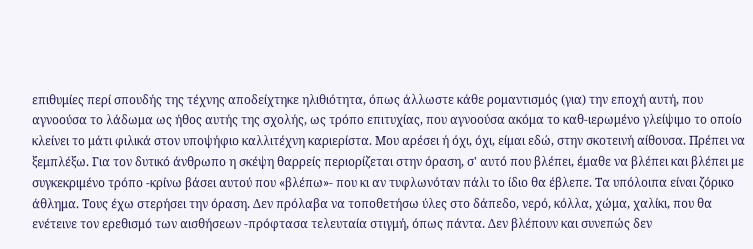επιθυμίες περί σπουδής της τέχνης αποδείχτηκε ηλιθιότητα, όπως άλλωστε κάθε ρομαντισμός (για) την εποχή αυτή, που αγνοούσα το λάδωμα ως ήθος αυτής της σχολής, ως τρόπο επιτυχίας, που αγνοούσα ακόμα το καθ-ιερωμένο γλείψιμο το οποίο κλείνει το μάτι φιλικά στον υποψήφιο καλλιτέχνη καριερίστα. Μου αρέσει ή όχι, όχι, είμαι εδώ, στην σκοτεινή αίθουσα. Πρέπει να ξεμπλέξω. Για τον δυτικό άνθρωπο η σκέψη θαρρείς περιορίζεται στην όραση, σ' αυτό που βλέπει, έμαθε να βλέπει και βλέπει με συγκεκριμένο τρόπο -κρίνω βάσει αυτού που «βλέπω»- που κι αν τυφλωνόταν πάλι το ίδιο θα έβλεπε. Τα υπόλοιπα είναι ζόρικο άθλημα. Τους έχω στερήσει την όραση. Δεν πρόλαβα να τοποθετήσω ύλες στο δάπεδο, νερό, κόλλα, χώμα, χαλίκι, που θα ενέτεινε τον ερεθισμό των αισθήσεων -πρόφτασα τελευταία στιγμή, όπως πάντα. Δεν βλέπουν και συνεπώς δεν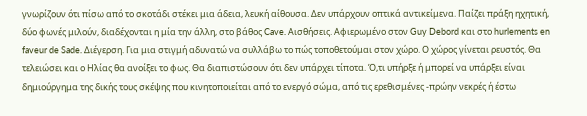γνωρίζουν ότι πίσω από το σκοτάδι στέκει μια άδεια, λευκή αίθουσα. Δεν υπάρχουν οπτικά αντικείμενα. Παίζει πράξη ηχητική, δύο φωνές μιλούν, διαδέχονται η μία την άλλη, στο βάθος Cave. Αισθήσεις. Αφιερωμένο στον Guy Debord και στο hurlements en faveur de Sade. Διέγερση. Για μια στιγμή αδυνατώ να συλλάβω το πώς τοποθετούμαι στον χώρο. Ο χώρος γίνεται ρευστός. Θα τελειώσει και ο Ηλίας θα ανοίξει το φως. Θα διαπιστώσουν ότι δεν υπάρχει τίποτα. Ό,τι υπήρξε ή μπορεί να υπάρξει είναι δημιούργημα της δικής τους σκέψης που κινητοποιείται από το ενεργό σώμα, από τις ερεθισμένες -πρώην νεκρές ή έστω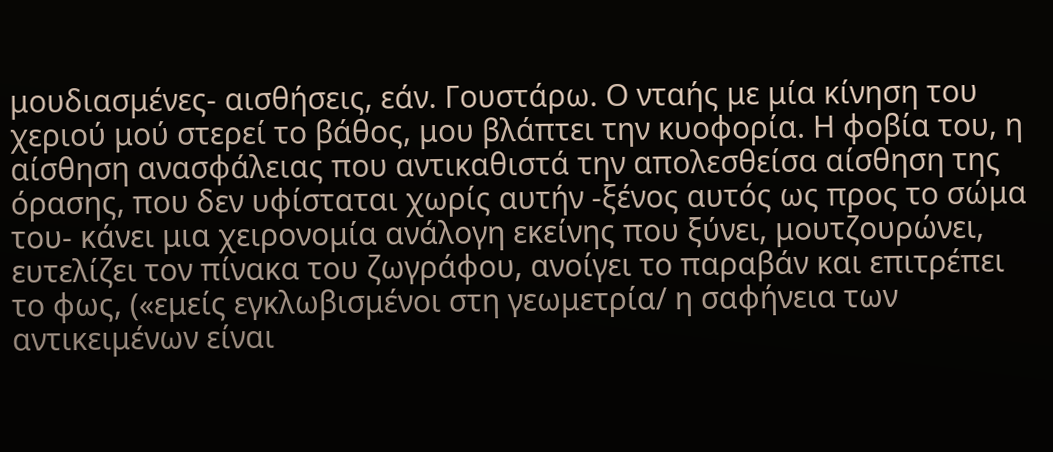μουδιασμένες- αισθήσεις, εάν. Γουστάρω. Ο νταής με μία κίνηση του χεριού μού στερεί το βάθος, μου βλάπτει την κυοφορία. Η φοβία του, η αίσθηση ανασφάλειας που αντικαθιστά την απολεσθείσα αίσθηση της όρασης, που δεν υφίσταται χωρίς αυτήν -ξένος αυτός ως προς το σώμα του- κάνει μια χειρονομία ανάλογη εκείνης που ξύνει, μουτζουρώνει, ευτελίζει τον πίνακα του ζωγράφου, ανοίγει το παραβάν και επιτρέπει το φως, («εμείς εγκλωβισμένοι στη γεωμετρία/ η σαφήνεια των αντικειμένων είναι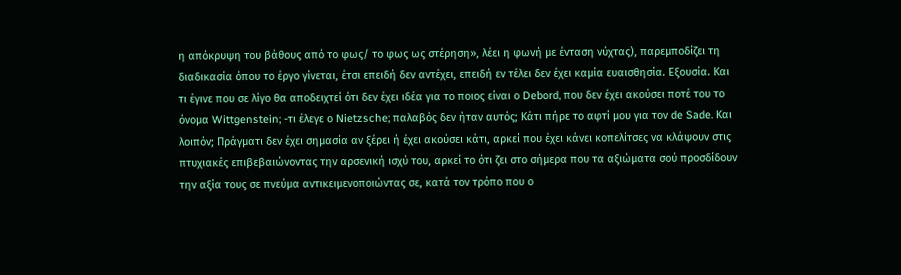η απόκρυψη του βάθους από το φως/ το φως ως στέρηση», λέει η φωνή με ένταση νύχτας), παρεμποδίζει τη διαδικασία όπου το έργο γίνεται, έτσι επειδή δεν αντέχει, επειδή εν τέλει δεν έχει καμία ευαισθησία. Εξουσία. Και τι έγινε που σε λίγο θα αποδειχτεί ότι δεν έχει ιδέα για το ποιος είναι ο Debord, που δεν έχει ακούσει ποτέ του το όνομα Wittgenstein; -τι έλεγε ο Nietzsche; παλαβός δεν ήταν αυτός; Κάτι πήρε το αφτί μου για τον de Sade. Και λοιπόν; Πράγματι δεν έχει σημασία αν ξέρει ή έχει ακούσει κάτι, αρκεί που έχει κάνει κοπελίτσες να κλάψουν στις πτυχιακές επιβεβαιώνοντας την αρσενική ισχύ του, αρκεί το ότι ζει στο σήμερα που τα αξιώματα σού προσδίδουν την αξία τους σε πνεύμα αντικειμενοποιώντας σε, κατά τον τρόπο που ο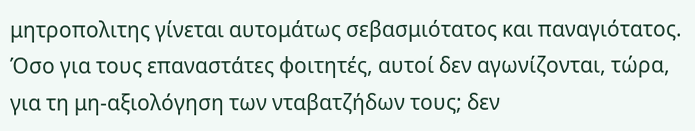μητροπολιτης γίνεται αυτομάτως σεβασμιότατος και παναγιότατος. Όσο για τους επαναστάτες φοιτητές, αυτοί δεν αγωνίζονται, τώρα, για τη μη-αξιολόγηση των νταβατζήδων τους; δεν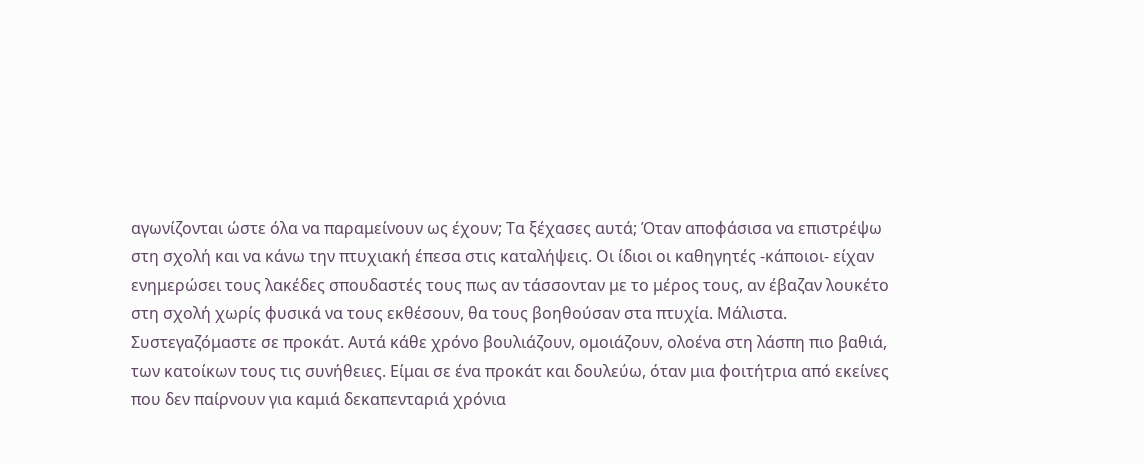αγωνίζονται ώστε όλα να παραμείνουν ως έχουν; Τα ξέχασες αυτά; Όταν αποφάσισα να επιστρέψω στη σχολή και να κάνω την πτυχιακή έπεσα στις καταλήψεις. Οι ίδιοι οι καθηγητές -κάποιοι- είχαν ενημερώσει τους λακέδες σπουδαστές τους πως αν τάσσονταν με το μέρος τους, αν έβαζαν λουκέτο στη σχολή χωρίς φυσικά να τους εκθέσουν, θα τους βοηθούσαν στα πτυχία. Μάλιστα. Συστεγαζόμαστε σε προκάτ. Αυτά κάθε χρόνο βουλιάζουν, ομοιάζουν, ολοένα στη λάσπη πιο βαθιά, των κατοίκων τους τις συνήθειες. Είμαι σε ένα προκάτ και δουλεύω, όταν μια φοιτήτρια από εκείνες που δεν παίρνουν για καμιά δεκαπενταριά χρόνια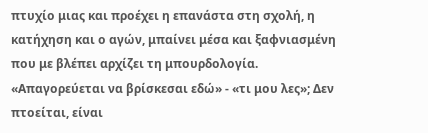πτυχίο μιας και προέχει η επανάστα στη σχολή, η κατήχηση και ο αγών, μπαίνει μέσα και ξαφνιασμένη που με βλέπει αρχίζει τη μπουρδολογία. «Απαγορεύεται να βρίσκεσαι εδώ» - «τι μου λες»; Δεν πτοείται, είναι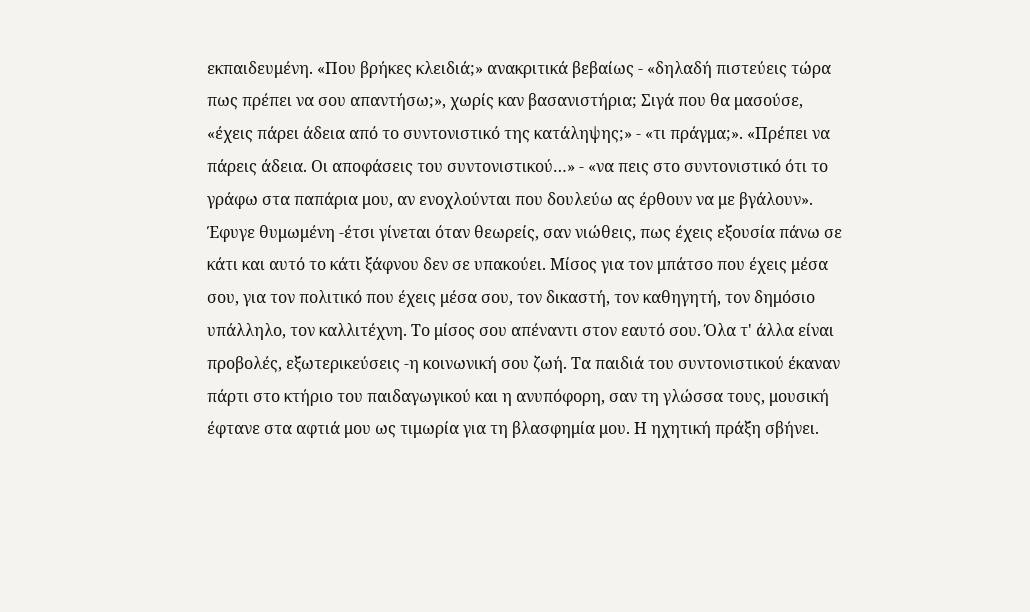εκπαιδευμένη. «Που βρήκες κλειδιά;» ανακριτικά βεβαίως - «δηλαδή πιστεύεις τώρα πως πρέπει να σου απαντήσω;», χωρίς καν βασανιστήρια; Σιγά που θα μασούσε, «έχεις πάρει άδεια από το συντονιστικό της κατάληψης;» - «τι πράγμα;». «Πρέπει να πάρεις άδεια. Οι αποφάσεις του συντονιστικού…» - «να πεις στο συντονιστικό ότι το γράφω στα παπάρια μου, αν ενοχλούνται που δουλεύω ας έρθουν να με βγάλουν». Έφυγε θυμωμένη -έτσι γίνεται όταν θεωρείς, σαν νιώθεις, πως έχεις εξουσία πάνω σε κάτι και αυτό το κάτι ξάφνου δεν σε υπακούει. Μίσος για τον μπάτσο που έχεις μέσα σου, για τον πολιτικό που έχεις μέσα σου, τον δικαστή, τον καθηγητή, τον δημόσιο υπάλληλο, τον καλλιτέχνη. Το μίσος σου απέναντι στον εαυτό σου. Όλα τ' άλλα είναι προβολές, εξωτερικεύσεις -η κοινωνική σου ζωή. Τα παιδιά του συντονιστικού έκαναν πάρτι στο κτήριο του παιδαγωγικού και η ανυπόφορη, σαν τη γλώσσα τους, μουσική έφτανε στα αφτιά μου ως τιμωρία για τη βλασφημία μου. Η ηχητική πράξη σβήνει.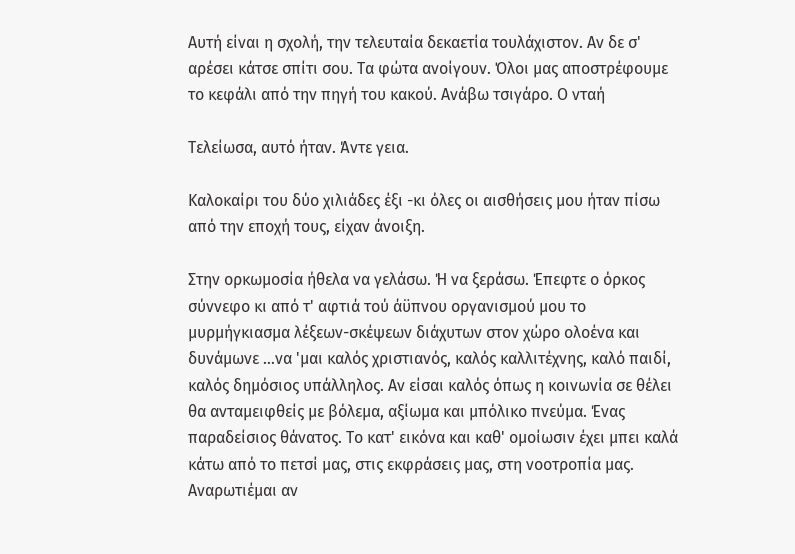Αυτή είναι η σχολή, την τελευταία δεκαετία τουλάχιστον. Αν δε σ' αρέσει κάτσε σπίτι σου. Τα φώτα ανοίγουν. Όλοι μας αποστρέφουμε το κεφάλι από την πηγή του κακού. Ανάβω τσιγάρο. Ο νταή

Τελείωσα, αυτό ήταν. Άντε γεια.

Καλοκαίρι του δύο χιλιάδες έξι -κι όλες οι αισθήσεις μου ήταν πίσω από την εποχή τους, είχαν άνοιξη.

Στην ορκωμοσία ήθελα να γελάσω. Ή να ξεράσω. Έπεφτε ο όρκος σύννεφο κι από τ' αφτιά τού άϋπνου οργανισμού μου το μυρμήγκιασμα λέξεων-σκέψεων διάχυτων στον χώρο ολοένα και δυνάμωνε …να 'μαι καλός χριστιανός, καλός καλλιτέχνης, καλό παιδί, καλός δημόσιος υπάλληλος. Αν είσαι καλός όπως η κοινωνία σε θέλει θα ανταμειφθείς με βόλεμα, αξίωμα και μπόλικο πνεύμα. Ένας παραδείσιος θάνατος. Το κατ' εικόνα και καθ' ομοίωσιν έχει μπει καλά κάτω από το πετσί μας, στις εκφράσεις μας, στη νοοτροπία μας. Αναρωτιέμαι αν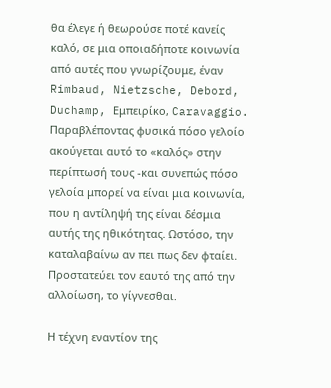θα έλεγε ή θεωρούσε ποτέ κανείς καλό, σε μια οποιαδήποτε κοινωνία από αυτές που γνωρίζουμε, έναν Rimbaud, Nietzsche, Debord, Duchamp, Εμπειρίκο, Caravaggio. Παραβλέποντας φυσικά πόσο γελοίο ακούγεται αυτό το «καλός» στην περίπτωσή τους -και συνεπώς πόσο γελοία μπορεί να είναι μια κοινωνία, που η αντίληψή της είναι δέσμια αυτής της ηθικότητας. Ωστόσο, την καταλαβαίνω αν πει πως δεν φταίει. Προστατεύει τον εαυτό της από την αλλοίωση, το γίγνεσθαι.

Η τέχνη εναντίον της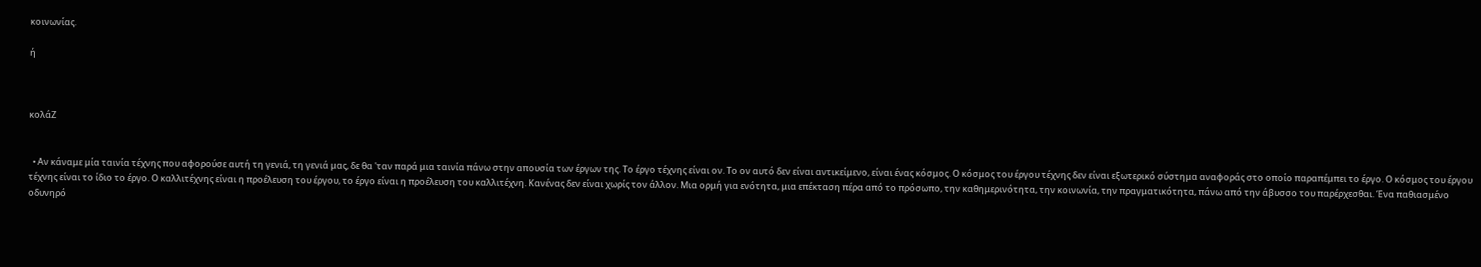κοινωνίας.

ή



κολάΖ


  • Αν κάναμε μία ταινία τέχνης που αφορούσε αυτή τη γενιά, τη γενιά μας, δε θα 'ταν παρά μια ταινία πάνω στην απουσία των έργων της. Το έργο τέχνης είναι ον. Το ον αυτό δεν είναι αντικείμενο, είναι ένας κόσμος. Ο κόσμος του έργου τέχνης δεν είναι εξωτερικό σύστημα αναφοράς στο οποίο παραπέμπει το έργο. Ο κόσμος του έργου τέχνης είναι το ίδιο το έργο. Ο καλλιτέχνης είναι η προέλευση του έργου, το έργο είναι η προέλευση του καλλιτέχνη. Κανένας δεν είναι χωρίς τον άλλον. Μια ορμή για ενότητα, μια επέκταση πέρα από το πρόσωπο, την καθημερινότητα, την κοινωνία, την πραγματικότητα, πάνω από την άβυσσο του παρέρχεσθαι. Ένα παθιασμένο οδυνηρό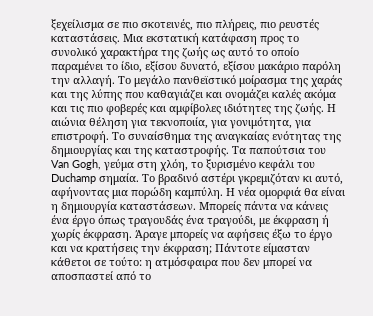ξεχείλισμα σε πιο σκοτεινές, πιο πλήρεις, πιο ρευστές καταστάσεις. Μια εκστατική κατάφαση προς το συνολικό χαρακτήρα της ζωής ως αυτό το οποίο παραμένει το ίδιο, εξίσου δυνατό, εξίσου μακάριο παρόλη την αλλαγή. Το μεγάλο πανθεϊστικό μοίρασμα της χαράς και της λύπης που καθαγιάζει και ονομάζει καλές ακόμα και τις πιο φοβερές και αμφίβολες ιδιότητες της ζωής. Η αιώνια θέληση για τεκνοποιία, για γονιμότητα, για επιστροφή. Το συναίσθημα της αναγκαίας ενότητας της δημιουργίας και της καταστροφής. Τα παπούτσια του Van Gogh, γεύμα στη χλόη, το ξυρισμένο κεφάλι του Duchamp σημαία. Το βραδινό αστέρι γκρεμιζόταν κι αυτό, αφήνοντας μια πορώδη καμπύλη. Η νέα ομορφιά θα είναι η δημιουργία καταστάσεων. Μπορείς πάντα να κάνεις ένα έργο όπως τραγουδάς ένα τραγούδι, με έκφραση ή χωρίς έκφραση. Άραγε μπορείς να αφήσεις έξω το έργο και να κρατήσεις την έκφραση; Πάντοτε είμασταν κάθετοι σε τούτο: η ατμόσφαιρα που δεν μπορεί να αποσπαστεί από το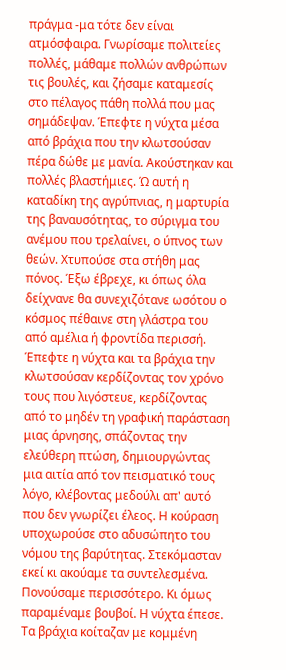πράγμα -μα τότε δεν είναι ατμόσφαιρα. Γνωρίσαμε πολιτείες πολλές, μάθαμε πολλών ανθρώπων τις βουλές, και ζήσαμε καταμεσίς στο πέλαγος πάθη πολλά που μας σημάδεψαν. Έπεφτε η νύχτα μέσα από βράχια που την κλωτσούσαν πέρα δώθε με μανία. Ακούστηκαν και πολλές βλαστήμιες. Ώ αυτή η καταδίκη της αγρύπνιας, η μαρτυρία της βαναυσότητας, το σύριγμα του ανέμου που τρελαίνει, ο ύπνος των θεών. Χτυπούσε στα στήθη μας πόνος. Έξω έβρεχε, κι όπως όλα δείχνανε θα συνεχιζότανε ωσότου ο κόσμος πέθαινε στη γλάστρα του από αμέλια ή φροντίδα περισσή. Έπεφτε η νύχτα και τα βράχια την κλωτσούσαν κερδίζοντας τον χρόνο τους που λιγόστευε, κερδίζοντας από το μηδέν τη γραφική παράσταση μιας άρνησης, σπάζοντας την ελεύθερη πτώση, δημιουργώντας μια αιτία από τον πεισματικό τους λόγο, κλέβοντας μεδούλι απ' αυτό που δεν γνωρίζει έλεος. Η κούραση υποχωρούσε στο αδυσώπητο του νόμου της βαρύτητας. Στεκόμασταν εκεί κι ακούαμε τα συντελεσμένα. Πονούσαμε περισσότερο. Κι όμως παραμέναμε βουβοί. Η νύχτα έπεσε. Τα βράχια κοίταζαν με κομμένη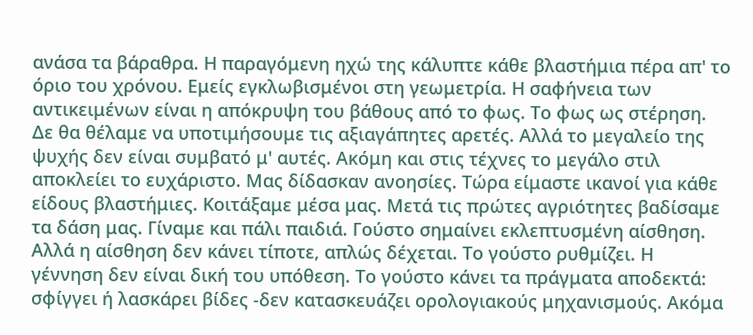ανάσα τα βάραθρα. Η παραγόμενη ηχώ της κάλυπτε κάθε βλαστήμια πέρα απ' το όριο του χρόνου. Εμείς εγκλωβισμένοι στη γεωμετρία. Η σαφήνεια των αντικειμένων είναι η απόκρυψη του βάθους από το φως. Το φως ως στέρηση. Δε θα θέλαμε να υποτιμήσουμε τις αξιαγάπητες αρετές. Αλλά το μεγαλείο της ψυχής δεν είναι συμβατό μ' αυτές. Ακόμη και στις τέχνες το μεγάλο στιλ αποκλείει το ευχάριστο. Μας δίδασκαν ανοησίες. Τώρα είμαστε ικανοί για κάθε είδους βλαστήμιες. Κοιτάξαμε μέσα μας. Μετά τις πρώτες αγριότητες βαδίσαμε τα δάση μας. Γίναμε και πάλι παιδιά. Γούστο σημαίνει εκλεπτυσμένη αίσθηση. Αλλά η αίσθηση δεν κάνει τίποτε, απλώς δέχεται. Το γούστο ρυθμίζει. Η γέννηση δεν είναι δική του υπόθεση. Το γούστο κάνει τα πράγματα αποδεκτά: σφίγγει ή λασκάρει βίδες -δεν κατασκευάζει ορολογιακούς μηχανισμούς. Ακόμα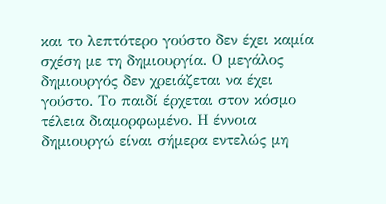και το λεπτότερο γούστο δεν έχει καμία σχέση με τη δημιουργία. Ο μεγάλος δημιουργός δεν χρειάζεται να έχει γούστο. Το παιδί έρχεται στον κόσμο τέλεια διαμορφωμένο. Η έννοια δημιουργώ είναι σήμερα εντελώς μη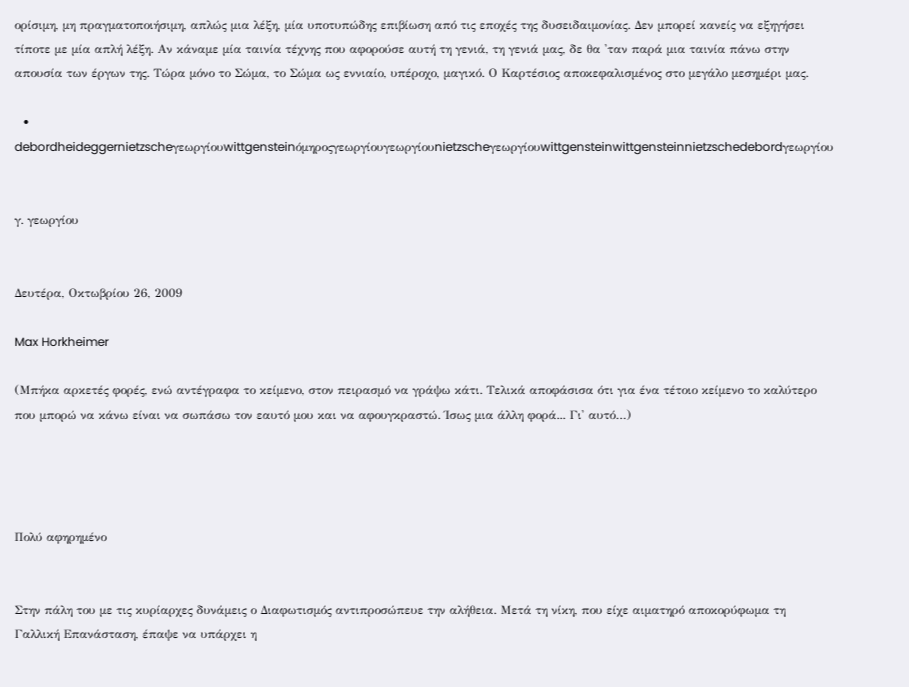ορίσιμη, μη πραγματοποιήσιμη, απλώς μια λέξη, μία υποτυπώδης επιβίωση από τις εποχές της δυσειδαιμονίας. Δεν μπορεί κανείς να εξηγήσει τίποτε με μία απλή λέξη. Αν κάναμε μία ταινία τέχνης που αφορούσε αυτή τη γενιά, τη γενιά μας, δε θα 'ταν παρά μια ταινία πάνω στην απουσία των έργων της. Τώρα μόνο το Σώμα, το Σώμα ως εννιαίο, υπέροχο, μαγικό. Ο Καρτέσιος αποκεφαλισμένος στο μεγάλο μεσημέρι μας.

  • debordheideggernietzscheγεωργίουwittgensteinόμηροςγεωργίουγεωργίουnietzscheγεωργίουwittgensteinwittgensteinnietzschedebordγεωργίου


γ. γεωργίου


Δευτέρα, Οκτωβρίου 26, 2009

Max Horkheimer

(Μπήκα αρκετές φορές, ενώ αντέγραφα το κείμενο, στον πειρασμό να γράψω κάτι. Τελικά αποφάσισα ότι για ένα τέτοιο κείμενο το καλύτερο που μπορώ να κάνω είναι να σωπάσω τον εαυτό μου και να αφουγκραστώ. Ίσως μια άλλη φορά... Γι' αυτό…)




Πολύ αφηρημένο


Στην πάλη του με τις κυρίαρχες δυνάμεις ο Διαφωτισμός αντιπροσώπευε την αλήθεια. Μετά τη νίκη, που είχε αιματηρό αποκορύφωμα τη Γαλλική Επανάσταση, έπαψε να υπάρχει η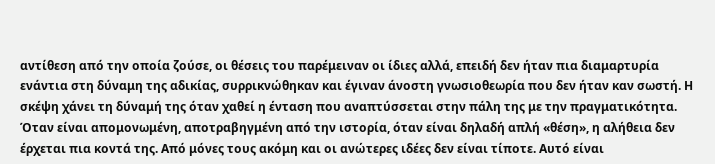αντίθεση από την οποία ζούσε, οι θέσεις του παρέμειναν οι ίδιες αλλά, επειδή δεν ήταν πια διαμαρτυρία ενάντια στη δύναμη της αδικίας, συρρικνώθηκαν και έγιναν άνοστη γνωσιοθεωρία που δεν ήταν καν σωστή. Η σκέψη χάνει τη δύναμή της όταν χαθεί η ένταση που αναπτύσσεται στην πάλη της με την πραγματικότητα. Όταν είναι απομονωμένη, αποτραβηγμένη από την ιστορία, όταν είναι δηλαδή απλή «θέση», η αλήθεια δεν έρχεται πια κοντά της. Από μόνες τους ακόμη και οι ανώτερες ιδέες δεν είναι τίποτε. Αυτό είναι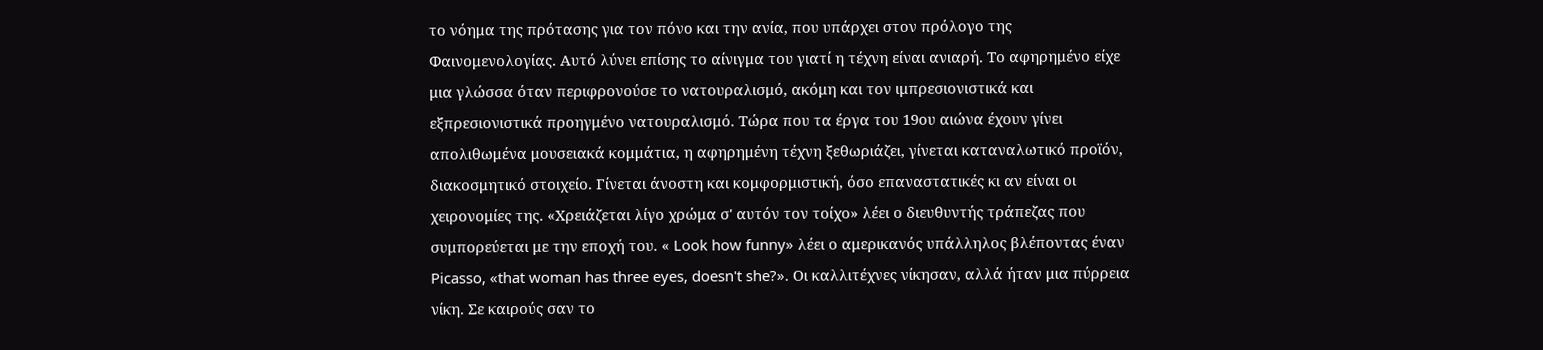το νόημα της πρότασης για τον πόνο και την ανία, που υπάρχει στον πρόλογο της Φαινομενολογίας. Αυτό λύνει επίσης το αίνιγμα του γιατί η τέχνη είναι ανιαρή. Το αφηρημένο είχε μια γλώσσα όταν περιφρονούσε το νατουραλισμό, ακόμη και τον ιμπρεσιονιστικά και εξπρεσιονιστικά προηγμένο νατουραλισμό. Τώρα που τα έργα του 19ου αιώνα έχουν γίνει απολιθωμένα μουσειακά κομμάτια, η αφηρημένη τέχνη ξεθωριάζει, γίνεται καταναλωτικό προϊόν, διακοσμητικό στοιχείο. Γίνεται άνοστη και κομφορμιστική, όσο επαναστατικές κι αν είναι οι χειρονομίες της. «Χρειάζεται λίγο χρώμα σ' αυτόν τον τοίχο» λέει ο διευθυντής τράπεζας που συμπορεύεται με την εποχή του. « Look how funny» λέει ο αμερικανός υπάλληλος βλέποντας έναν Picasso, «that woman has three eyes, doesn't she?». Οι καλλιτέχνες νίκησαν, αλλά ήταν μια πύρρεια νίκη. Σε καιρούς σαν το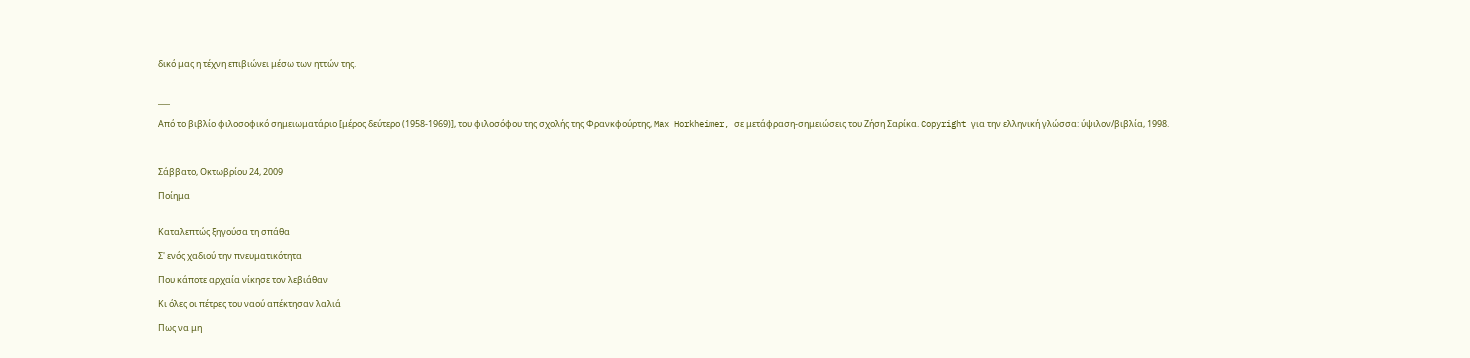δικό μας η τέχνη επιβιώνει μέσω των ηττών της.


___

Από το βιβλίο φιλοσοφικό σημειωματάριο [μέρος δεύτερο (1958-1969)], του φιλοσόφου της σχολής της Φρανκφούρτης, Max Horkheimer, σε μετάφραση-σημειώσεις του Ζήση Σαρίκα. Copyright για την ελληνική γλώσσα: ύψιλον/βιβλία, 1998.



Σάββατο, Οκτωβρίου 24, 2009

Ποίημα


Καταλεπτώς ξηγούσα τη σπάθα

Σ' ενός χαδιού την πνευματικότητα

Που κάποτε αρχαία νίκησε τον λεβιάθαν

Κι όλες οι πέτρες του ναού απέκτησαν λαλιά

Πως να μη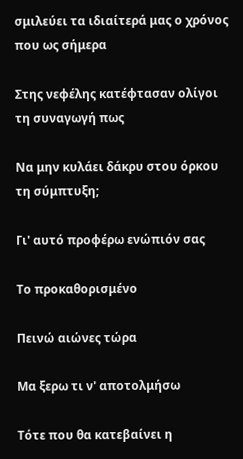σμιλεύει τα ιδιαίτερά μας ο χρόνος που ως σήμερα

Στης νεφέλης κατέφτασαν ολίγοι τη συναγωγή πως

Να μην κυλάει δάκρυ στου όρκου τη σύμπτυξη;

Γι' αυτό προφέρω ενώπιόν σας

Το προκαθορισμένο

Πεινώ αιώνες τώρα

Μα ξερω τι ν' αποτολμήσω

Τότε που θα κατεβαίνει η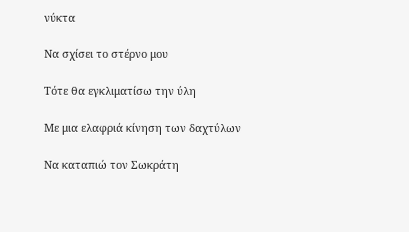νύκτα

Να σχίσει το στέρνο μου

Τότε θα εγκλιματίσω την ύλη

Με μια ελαφριά κίνηση των δαχτύλων

Να καταπιώ τον Σωκράτη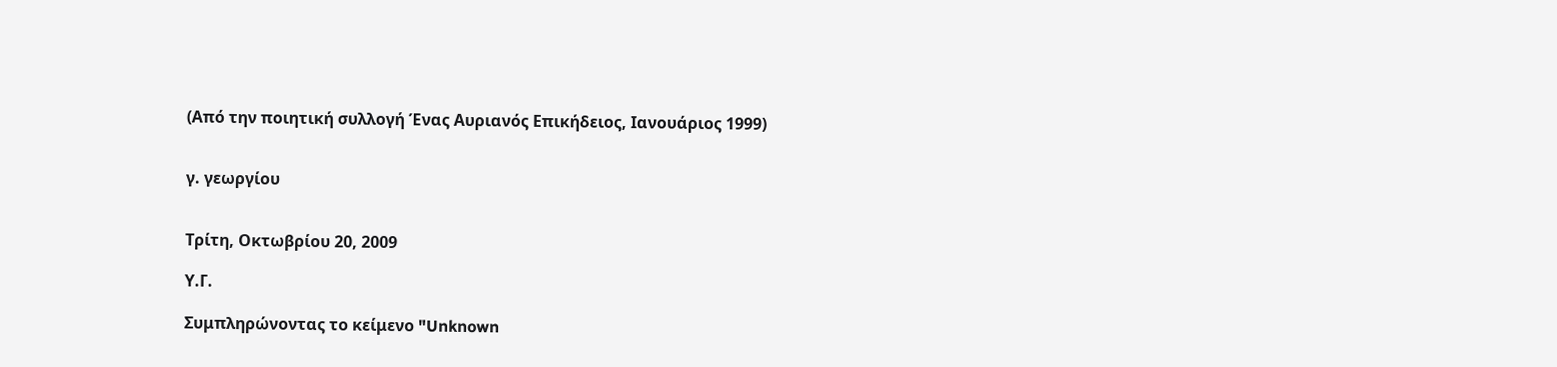(Από την ποιητική συλλογή Ένας Αυριανός Επικήδειος, Ιανουάριος 1999)


γ. γεωργίου


Τρίτη, Οκτωβρίου 20, 2009

Υ.Γ.

Συμπληρώνοντας το κείμενο "Unknown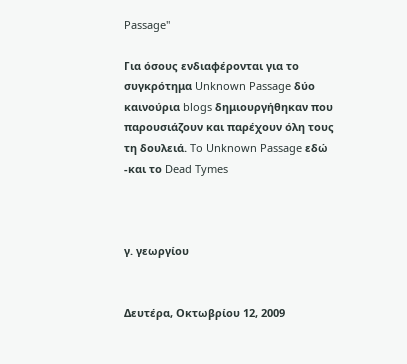Passage"

Για όσους ενδιαφέρονται για το συγκρότημα Unknown Passage δύο καινούρια blogs δημιουργήθηκαν που παρουσιάζουν και παρέχουν όλη τους τη δουλειά. To Unknown Passage εδώ -και το Dead Tymes



γ. γεωργίου


Δευτέρα, Οκτωβρίου 12, 2009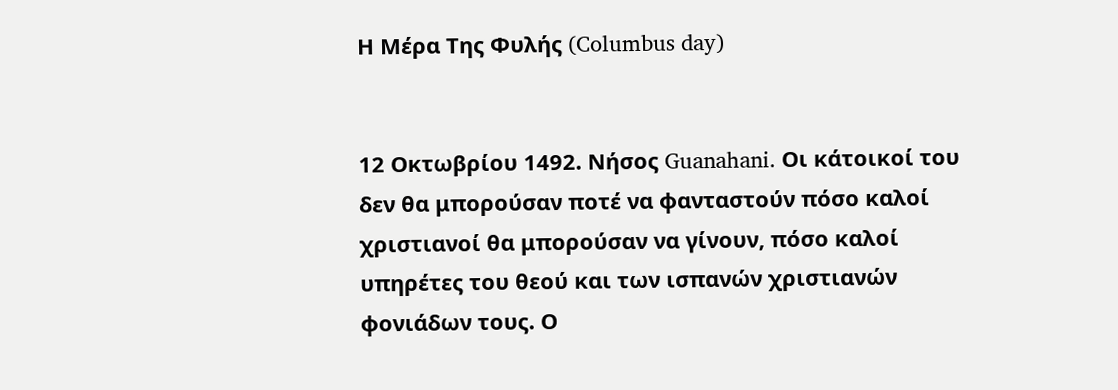Η Μέρα Της Φυλής (Columbus day)


12 Οκτωβρίου 1492. Νήσος Guanahani. Οι κάτοικοί του δεν θα μπορούσαν ποτέ να φανταστούν πόσο καλοί χριστιανοί θα μπορούσαν να γίνουν, πόσο καλοί υπηρέτες του θεού και των ισπανών χριστιανών φονιάδων τους. Ο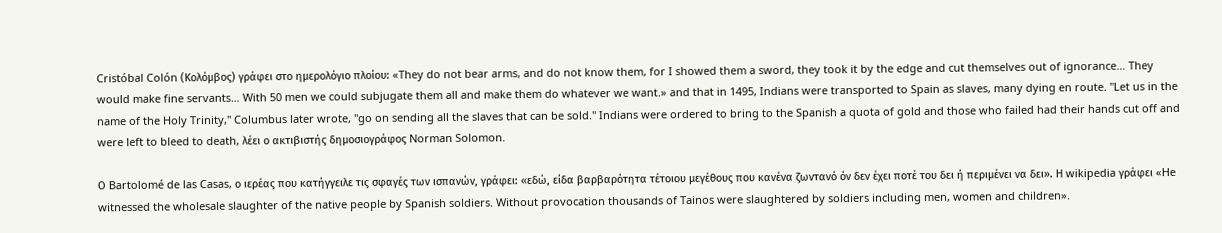Cristóbal Colón (Κολόμβος) γράφει στο ημερολόγιο πλοίου: «They do not bear arms, and do not know them, for I showed them a sword, they took it by the edge and cut themselves out of ignorance… They would make fine servants… With 50 men we could subjugate them all and make them do whatever we want.» and that in 1495, Indians were transported to Spain as slaves, many dying en route. "Let us in the name of the Holy Trinity," Columbus later wrote, "go on sending all the slaves that can be sold." Indians were ordered to bring to the Spanish a quota of gold and those who failed had their hands cut off and were left to bleed to death, λέει ο ακτιβιστής δημοσιογράφος Norman Solomon.

Ο Bartolomé de las Casas, ο ιερέας που κατήγγειλε τις σφαγές των ισπανών, γράφει: «εδώ, είδα βαρβαρότητα τέτοιου μεγέθους που κανένα ζωντανό όν δεν έχει ποτέ του δει ή περιμένει να δει». Η wikipedia γράφει «He witnessed the wholesale slaughter of the native people by Spanish soldiers. Without provocation thousands of Tainos were slaughtered by soldiers including men, women and children».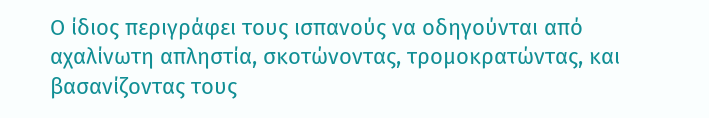Ο ίδιος περιγράφει τους ισπανούς να οδηγούνται από αχαλίνωτη απληστία, σκοτώνοντας, τρομοκρατώντας, και βασανίζοντας τους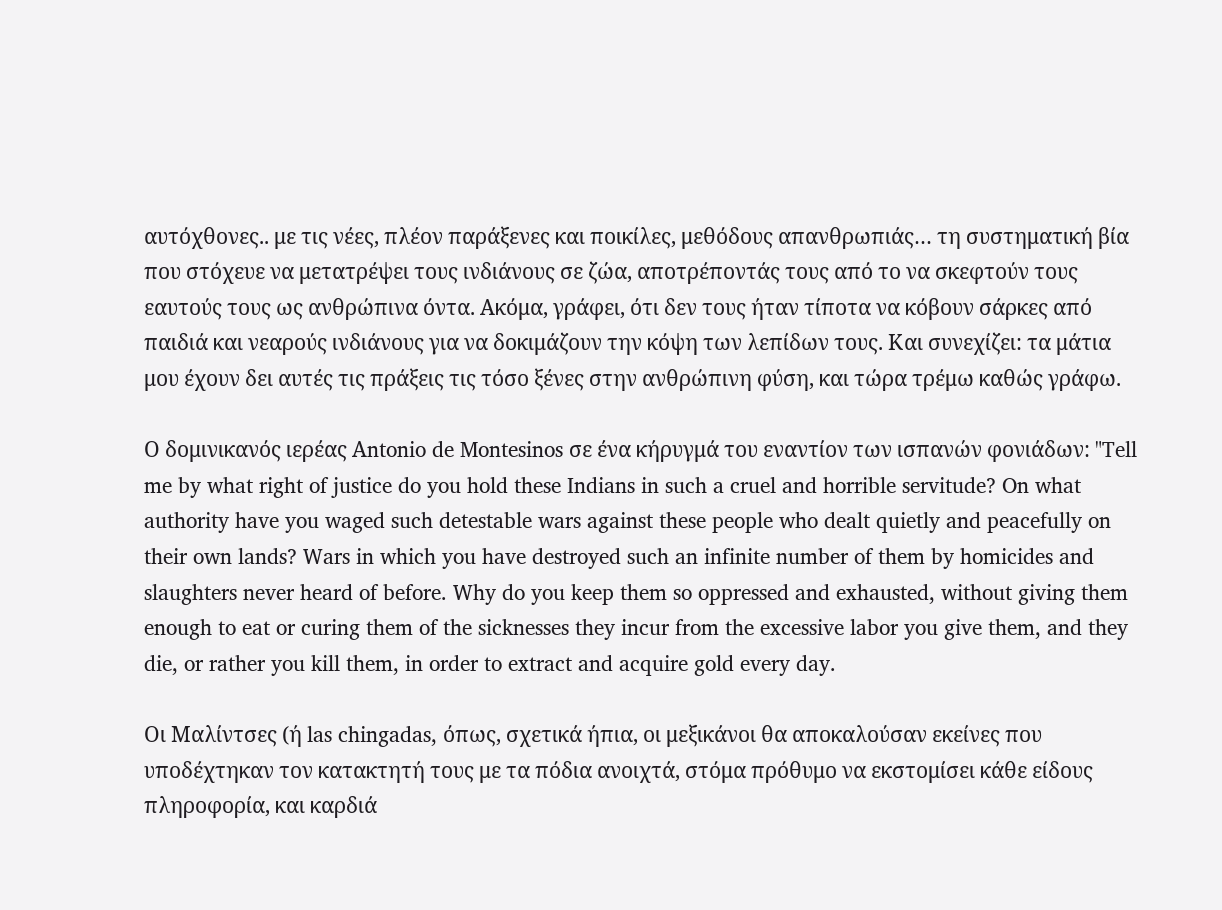αυτόχθονες.. με τις νέες, πλέον παράξενες και ποικίλες, μεθόδους απανθρωπιάς… τη συστηματική βία που στόχευε να μετατρέψει τους ινδιάνους σε ζώα, αποτρέποντάς τους από το να σκεφτούν τους εαυτούς τους ως ανθρώπινα όντα. Ακόμα, γράφει, ότι δεν τους ήταν τίποτα να κόβουν σάρκες από παιδιά και νεαρούς ινδιάνους για να δοκιμάζουν την κόψη των λεπίδων τους. Και συνεχίζει: τα μάτια μου έχουν δει αυτές τις πράξεις τις τόσο ξένες στην ανθρώπινη φύση, και τώρα τρέμω καθώς γράφω.

Ο δομινικανός ιερέας Αntonio de Montesinos σε ένα κήρυγμά του εναντίον των ισπανών φονιάδων: "Tell me by what right of justice do you hold these Indians in such a cruel and horrible servitude? On what authority have you waged such detestable wars against these people who dealt quietly and peacefully on their own lands? Wars in which you have destroyed such an infinite number of them by homicides and slaughters never heard of before. Why do you keep them so oppressed and exhausted, without giving them enough to eat or curing them of the sicknesses they incur from the excessive labor you give them, and they die, or rather you kill them, in order to extract and acquire gold every day.

Οι Μαλίντσες (ή las chingadas, όπως, σχετικά ήπια, οι μεξικάνοι θα αποκαλούσαν εκείνες που υποδέχτηκαν τον κατακτητή τους με τα πόδια ανοιχτά, στόμα πρόθυμο να εκστομίσει κάθε είδους πληροφορία, και καρδιά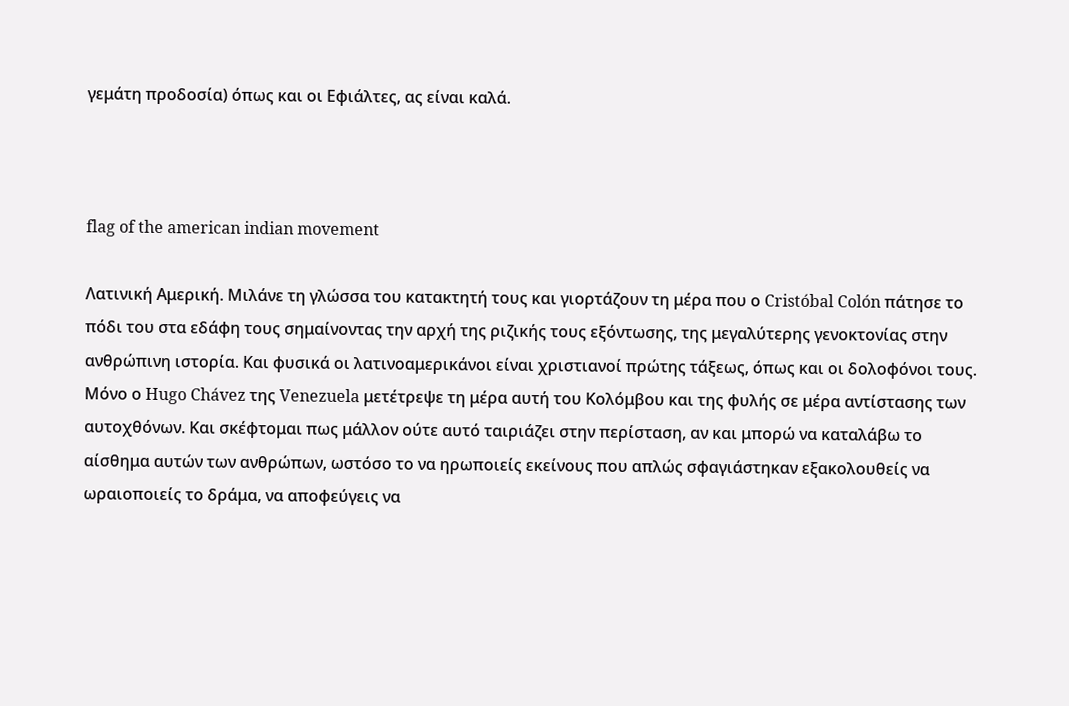γεμάτη προδοσία) όπως και οι Εφιάλτες, ας είναι καλά.



flag of the american indian movement

Λατινική Αμερική. Μιλάνε τη γλώσσα του κατακτητή τους και γιορτάζουν τη μέρα που ο Cristóbal Colón πάτησε το πόδι του στα εδάφη τους σημαίνοντας την αρχή της ριζικής τους εξόντωσης, της μεγαλύτερης γενοκτονίας στην ανθρώπινη ιστορία. Και φυσικά οι λατινοαμερικάνοι είναι χριστιανοί πρώτης τάξεως, όπως και οι δολοφόνοι τους. Μόνο ο Hugo Chávez της Venezuela μετέτρεψε τη μέρα αυτή του Κολόμβου και της φυλής σε μέρα αντίστασης των αυτοχθόνων. Και σκέφτομαι πως μάλλον ούτε αυτό ταιριάζει στην περίσταση, αν και μπορώ να καταλάβω το αίσθημα αυτών των ανθρώπων, ωστόσο το να ηρωποιείς εκείνους που απλώς σφαγιάστηκαν εξακολουθείς να ωραιοποιείς το δράμα, να αποφεύγεις να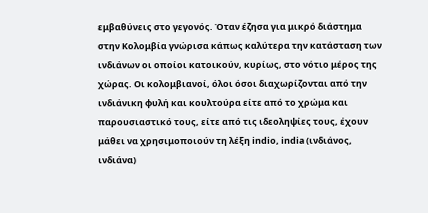εμβαθύνεις στο γεγονός. Όταν έζησα για μικρό διάστημα στην Κολομβία γνώρισα κάπως καλύτερα την κατάσταση των ινδιάνων οι οποίοι κατοικούν, κυρίως, στο νότιο μέρος της χώρας. Oι κολομβιανοί, όλοι όσοι διαχωρίζονται από την ινδιάνικη φυλή και κουλτούρα είτε από το χρώμα και παρουσιαστικό τους, είτε από τις ιδεοληψίες τους, έχουν μάθει να χρησιμοποιούν τη λέξη indio, india (ινδιάνος, ινδιάνα)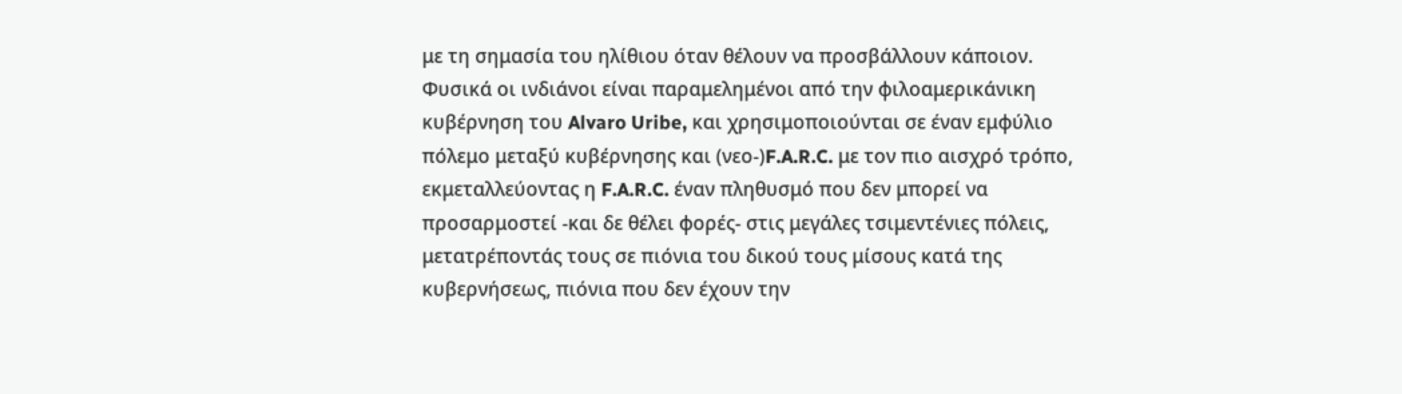με τη σημασία του ηλίθιου όταν θέλουν να προσβάλλουν κάποιον. Φυσικά οι ινδιάνοι είναι παραμελημένοι από την φιλοαμερικάνικη κυβέρνηση του Alvaro Uribe, και χρησιμοποιούνται σε έναν εμφύλιο πόλεμο μεταξύ κυβέρνησης και (νεο-)F.A.R.C. με τον πιο αισχρό τρόπο, εκμεταλλεύοντας η F.A.R.C. έναν πληθυσμό που δεν μπορεί να προσαρμοστεί -και δε θέλει φορές- στις μεγάλες τσιμεντένιες πόλεις, μετατρέποντάς τους σε πιόνια του δικού τους μίσους κατά της κυβερνήσεως, πιόνια που δεν έχουν την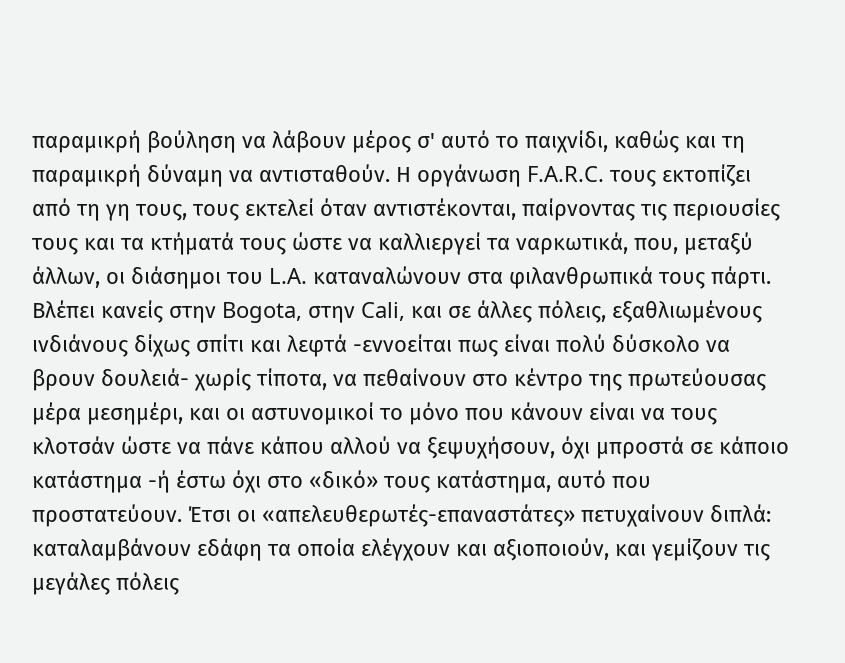παραμικρή βούληση να λάβουν μέρος σ' αυτό το παιχνίδι, καθώς και τη παραμικρή δύναμη να αντισταθούν. Η οργάνωση F.A.R.C. τους εκτοπίζει από τη γη τους, τους εκτελεί όταν αντιστέκονται, παίρνοντας τις περιουσίες τους και τα κτήματά τους ώστε να καλλιεργεί τα ναρκωτικά, που, μεταξύ άλλων, οι διάσημοι του L.A. καταναλώνουν στα φιλανθρωπικά τους πάρτι. Βλέπει κανείς στην Bogota, στην Cali, και σε άλλες πόλεις, εξαθλιωμένους ινδιάνους δίχως σπίτι και λεφτά -εννοείται πως είναι πολύ δύσκολο να βρουν δουλειά- χωρίς τίποτα, να πεθαίνουν στο κέντρο της πρωτεύουσας μέρα μεσημέρι, και οι αστυνομικοί το μόνο που κάνουν είναι να τους κλοτσάν ώστε να πάνε κάπου αλλού να ξεψυχήσουν, όχι μπροστά σε κάποιο κατάστημα -ή έστω όχι στο «δικό» τους κατάστημα, αυτό που προστατεύουν. Έτσι οι «απελευθερωτές-επαναστάτες» πετυχαίνουν διπλά: καταλαμβάνουν εδάφη τα οποία ελέγχουν και αξιοποιούν, και γεμίζουν τις μεγάλες πόλεις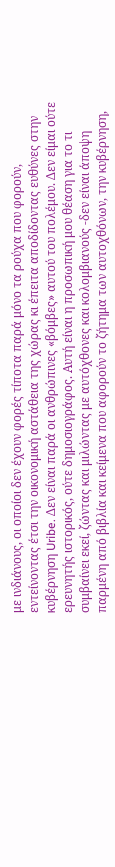με ινδιάνους, οι οποίοι δεν έχουν φορές τίποτα παρά μόνο τα ρούχα που φορούν, εντείνοντας έτσι την οικονομική αστάθεια της χώρας κι έπειτα αποδίδοντας ευθύνες στην κυβέρνηση Uribe. Δεν είναι παρά οι ανθρώπινες «βόμβες» αυτού του πολέμου. Δεν είμαι ούτε ερευνητής ιστορικός, ούτε δημοσιογράφος. Αυτή είναι η προσωπική μου θέαση για το τι συμβαίνει εκεί, ζώντας και μιλώντας με αυτόχθονες και κολομβιανούς -δεν είναι άποψη παρμένη από βιβλία και κείμενα που αφορούν το ζήτημα των αυτοχθόνων, την κυβέρνηση,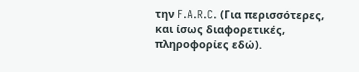την F.A.R.C. (Για περισσότερες, και ίσως διαφορετικές, πληροφορίες εδώ).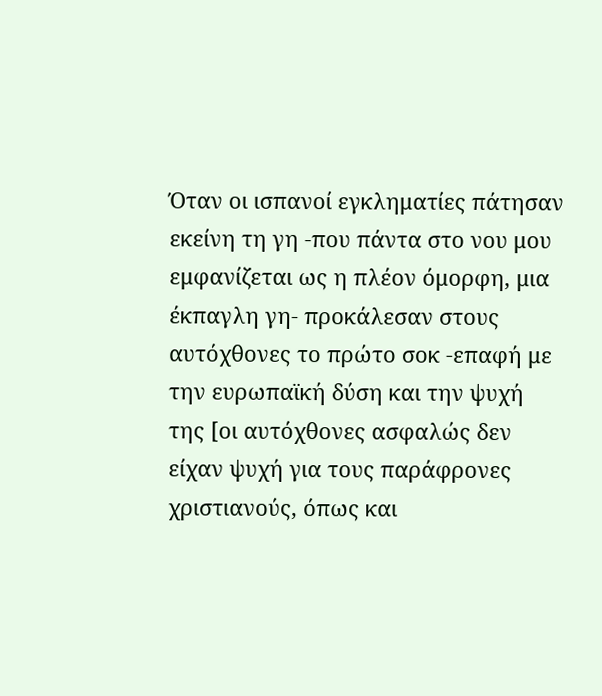Όταν οι ισπανοί εγκληματίες πάτησαν εκείνη τη γη -που πάντα στο νου μου εμφανίζεται ως η πλέον όμορφη, μια έκπαγλη γη- προκάλεσαν στους αυτόχθονες το πρώτο σοκ -επαφή με την ευρωπαϊκή δύση και την ψυχή της [οι αυτόχθονες ασφαλώς δεν είχαν ψυχή για τους παράφρονες χριστιανούς, όπως και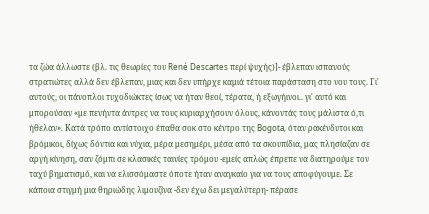τα ζώα άλλωστε (βλ. τις θεωρίες του René Descartes περί ψυχής)]- έβλεπαν ισπανούς στρατιώτες αλλά δεν έβλεπαν, μιας και δεν υπήρχε καμιά τέτοια παράσταση στο νου τους. Γι' αυτούς, οι πάνοπλοι τυχοδιώκτες ίσως να ήταν θεοί, τέρατα, ή εξωγήινοι.. γι' αυτό και μπορούσαν «με πενήντα άντρες να τους κυριαρχήσουν όλους, κάνοντάς τους μάλιστα ό,τι ήθελαν». Κατά τρόπο αντίστοιχο έπαθα σοκ στο κέντρο της Bogota, όταν ρακένδυτοι και βρόμικοι, δίχως δόντια και νύχια, μέρα μεσημέρι, μέσα από τα σκουπίδια, μας πλησίαζαν σε αργή κίνηση, σαν ζόμπι σε κλασικές ταινίες τρόμου -εμείς απλώς έπρεπε να διατηρούμε τον ταχύ βηματισμό, και να ελισσόμαστε όποτε ήταν αναγκαίο για να τους αποφύγουμε. Σε κάποια στιγμή μια θηριώδης λιμουζίνα -δεν έχω δει μεγαλύτερη- πέρασε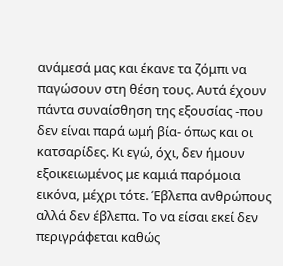ανάμεσά μας και έκανε τα ζόμπι να παγώσουν στη θέση τους. Αυτά έχουν πάντα συναίσθηση της εξουσίας -που δεν είναι παρά ωμή βία- όπως και οι κατσαρίδες. Κι εγώ, όχι, δεν ήμουν εξοικειωμένος με καμιά παρόμοια εικόνα, μέχρι τότε. Έβλεπα ανθρώπους αλλά δεν έβλεπα. Το να είσαι εκεί δεν περιγράφεται καθώς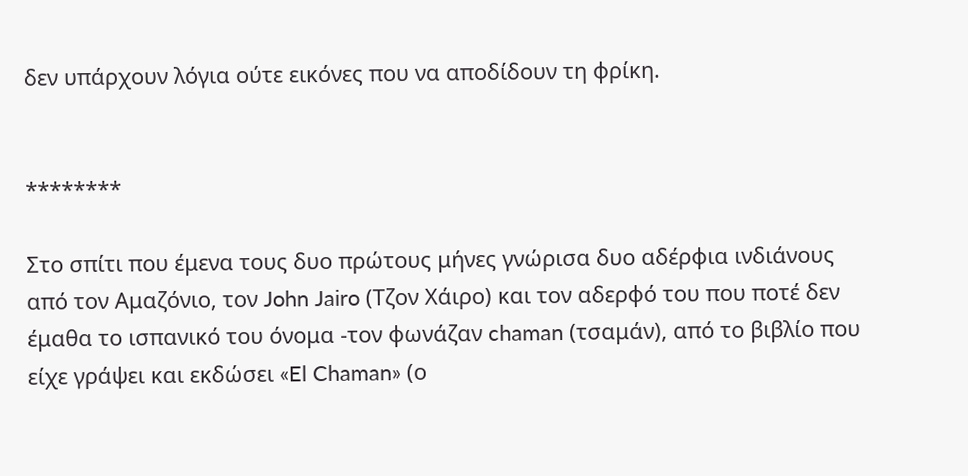δεν υπάρχουν λόγια ούτε εικόνες που να αποδίδουν τη φρίκη.


********

Στο σπίτι που έμενα τους δυο πρώτους μήνες γνώρισα δυο αδέρφια ινδιάνους από τον Αμαζόνιο, τον John Jairo (Τζον Χάιρο) και τον αδερφό του που ποτέ δεν έμαθα το ισπανικό του όνομα -τον φωνάζαν chaman (τσαμάν), από το βιβλίο που είχε γράψει και εκδώσει «El Chaman» (ο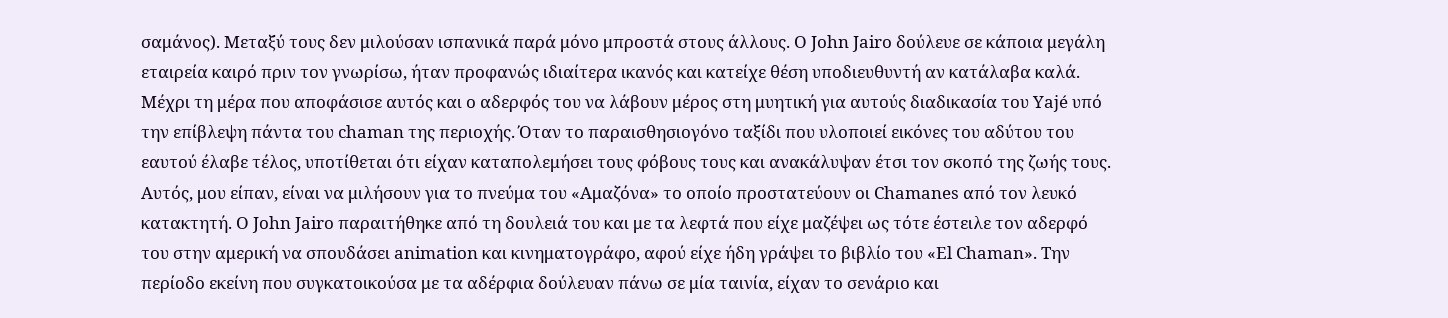σαμάνος). Μεταξύ τους δεν μιλούσαν ισπανικά παρά μόνο μπροστά στους άλλους. Ο John Jairo δούλευε σε κάποια μεγάλη εταιρεία καιρό πριν τον γνωρίσω, ήταν προφανώς ιδιαίτερα ικανός και κατείχε θέση υποδιευθυντή αν κατάλαβα καλά. Μέχρι τη μέρα που αποφάσισε αυτός και ο αδερφός του να λάβουν μέρος στη μυητική για αυτούς διαδικασία του Yajé υπό την επίβλεψη πάντα του chaman της περιοχής. Όταν το παραισθησιογόνο ταξίδι που υλοποιεί εικόνες του αδύτου του εαυτού έλαβε τέλος, υποτίθεται ότι είχαν καταπολεμήσει τους φόβους τους και ανακάλυψαν έτσι τον σκοπό της ζωής τους. Αυτός, μου είπαν, είναι να μιλήσουν για το πνεύμα του «Αμαζόνα» το οποίο προστατεύουν οι Chamanes από τον λευκό κατακτητή. Ο John Jairo παραιτήθηκε από τη δουλειά του και με τα λεφτά που είχε μαζέψει ως τότε έστειλε τον αδερφό του στην αμερική να σπουδάσει animation και κινηματογράφο, αφού είχε ήδη γράψει το βιβλίο του «El Chaman». Την περίοδο εκείνη που συγκατοικούσα με τα αδέρφια δούλευαν πάνω σε μία ταινία, είχαν το σενάριο και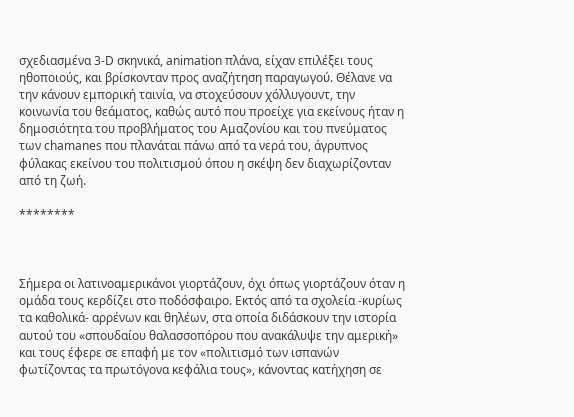σχεδιασμένα 3-D σκηνικά, animation πλάνα, είχαν επιλέξει τους ηθοποιούς, και βρίσκονταν προς αναζήτηση παραγωγού. Θέλανε να την κάνουν εμπορική ταινία, να στοχεύσουν χόλλυγουντ, την κοινωνία του θεάματος, καθώς αυτό που προείχε για εκείνους ήταν η δημοσιότητα του προβλήματος του Αμαζονίου και του πνεύματος των chamanes που πλανάται πάνω από τα νερά του, άγρυπνος φύλακας εκείνου του πολιτισμού όπου η σκέψη δεν διαχωρίζονταν από τη ζωή.

********



Σήμερα οι λατινοαμερικάνοι γιορτάζουν, όχι όπως γιορτάζουν όταν η ομάδα τους κερδίζει στο ποδόσφαιρο. Εκτός από τα σχολεία -κυρίως τα καθολικά- αρρένων και θηλέων, στα οποία διδάσκουν την ιστορία αυτού του «σπουδαίου θαλασσοπόρου που ανακάλυψε την αμερική» και τους έφερε σε επαφή με τον «πολιτισμό των ισπανών φωτίζοντας τα πρωτόγονα κεφάλια τους», κάνοντας κατήχηση σε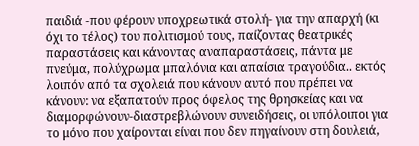παιδιά -που φέρουν υποχρεωτικά στολή- για την απαρχή (κι όχι το τέλος) του πολιτισμού τους, παίζοντας θεατρικές παραστάσεις και κάνοντας αναπαραστάσεις, πάντα με πνεύμα, πολύχρωμα μπαλόνια και απαίσια τραγούδια.. εκτός λοιπόν από τα σχολειά που κάνουν αυτό που πρέπει να κάνουν: να εξαπατούν προς όφελος της θρησκείας και να διαμορφώνουν-διαστρεβλώνουν συνειδήσεις, οι υπόλοιποι για το μόνο που χαίρονται είναι που δεν πηγαίνουν στη δουλειά,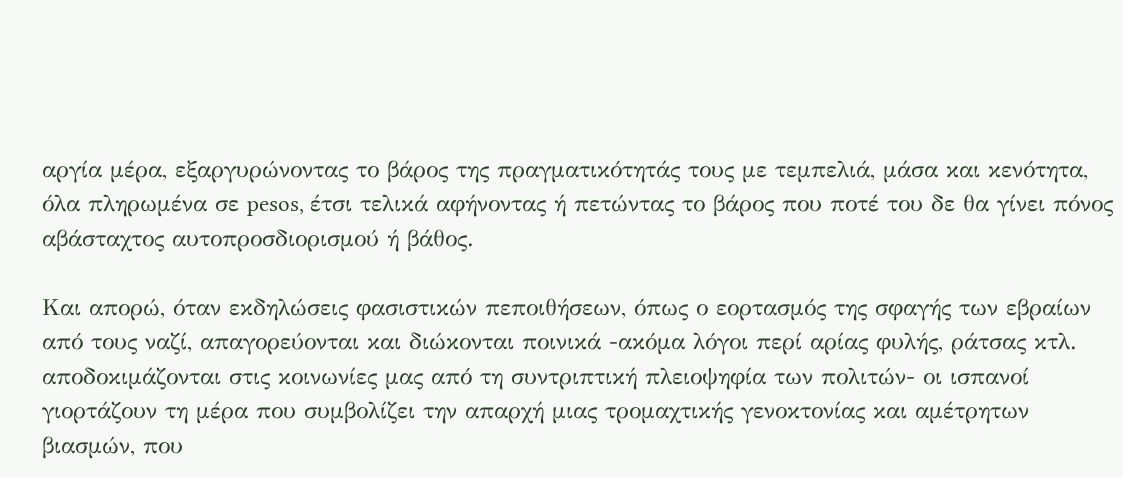αργία μέρα, εξαργυρώνοντας το βάρος της πραγματικότητάς τους με τεμπελιά, μάσα και κενότητα, όλα πληρωμένα σε pesos, έτσι τελικά αφήνοντας ή πετώντας το βάρος που ποτέ του δε θα γίνει πόνος αβάσταχτος αυτοπροσδιορισμού ή βάθος.

Και απορώ, όταν εκδηλώσεις φασιστικών πεποιθήσεων, όπως ο εορτασμός της σφαγής των εβραίων από τους ναζί, απαγορεύονται και διώκονται ποινικά -ακόμα λόγοι περί αρίας φυλής, ράτσας κτλ. αποδοκιμάζονται στις κοινωνίες μας από τη συντριπτική πλειοψηφία των πολιτών- οι ισπανοί γιορτάζουν τη μέρα που συμβολίζει την απαρχή μιας τρομαχτικής γενοκτονίας και αμέτρητων βιασμών, που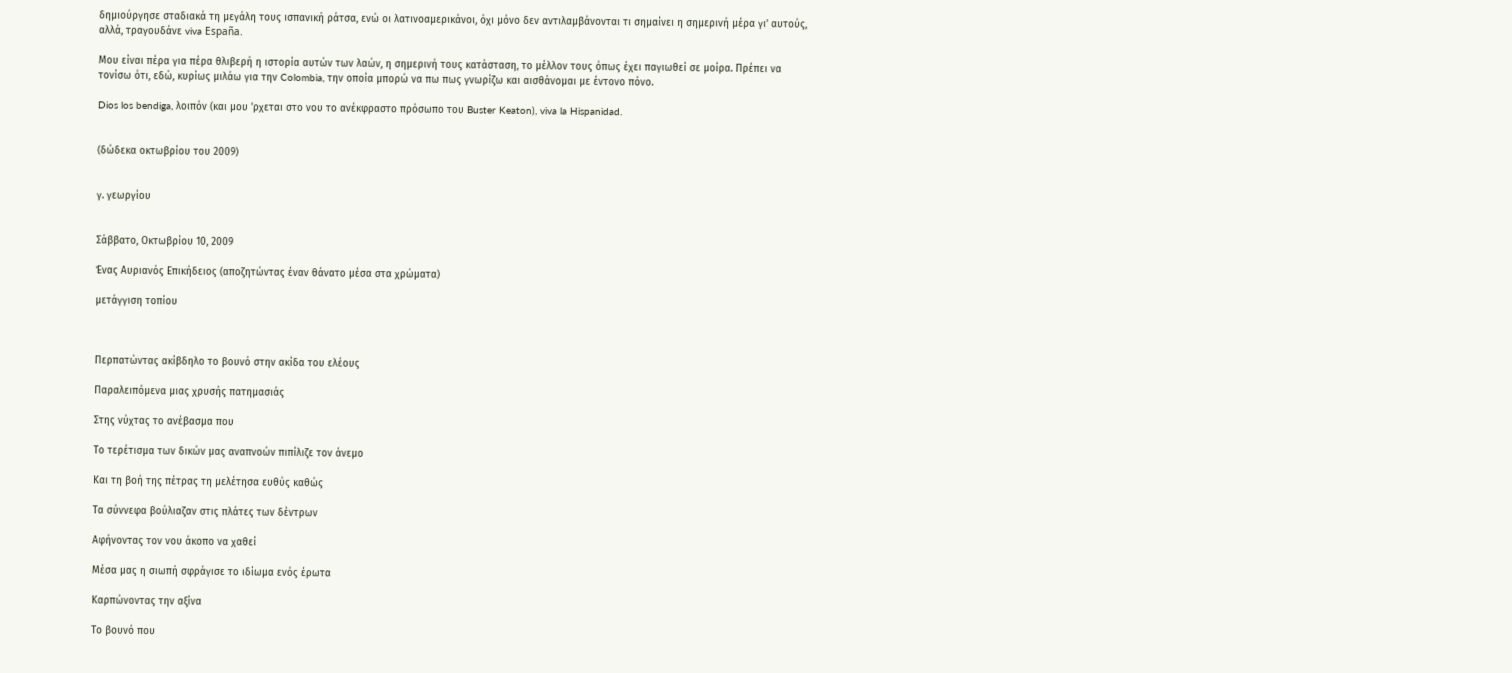δημιούργησε σταδιακά τη μεγάλη τους ισπανική ράτσα, ενώ οι λατινοαμερικάνοι, όχι μόνο δεν αντιλαμβάνονται τι σημαίνει η σημερινή μέρα γι' αυτούς, αλλά, τραγουδάνε viva España.

Μου είναι πέρα για πέρα θλιβερή η ιστορία αυτών των λαών, η σημερινή τους κατάσταση, το μέλλον τους όπως έχει παγιωθεί σε μοίρα. Πρέπει να τονίσω ότι, εδώ, κυρίως μιλάω για την Colombia, την οποία μπορώ να πω πως γνωρίζω και αισθάνομαι με έντονο πόνο.

Dios los bendiga, λοιπόν (και μου 'ρχεται στο νου το ανέκφραστο πρόσωπο του Buster Keaton), viva la Hispanidad.


(δώδεκα οκτωβρίου του 2009)


γ. γεωργίου


Σάββατο, Οκτωβρίου 10, 2009

Ένας Αυριανός Επικήδειος (αποζητώντας έναν θάνατο μέσα στα χρώματα)

μετάγγιση τοπίου



Περπατώντας ακίβδηλο το βουνό στην ακίδα του ελέους

Παραλειπόμενα μιας χρυσής πατημασιάς

Στης νύχτας το ανέβασμα που

Το τερέτισμα των δικών μας αναπνοών πιπίλιζε τον άνεμο

Και τη βοή της πέτρας τη μελέτησα ευθύς καθώς

Τα σύννεφα βούλιαζαν στις πλάτες των δέντρων

Αφήνοντας τον νου άκοπο να χαθεί

Μέσα μας η σιωπή σφράγισε το ιδίωμα ενός έρωτα

Καρπώνοντας την αξίνα

Το βουνό που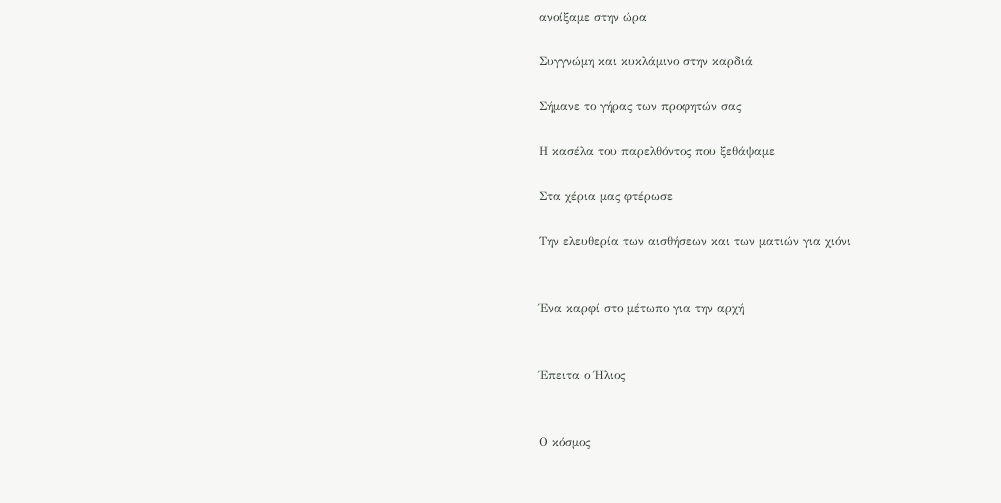ανοίξαμε στην ώρα

Συγγνώμη και κυκλάμινο στην καρδιά

Σήμανε το γήρας των προφητών σας

Η κασέλα του παρελθόντος που ξεθάψαμε

Στα χέρια μας φτέρωσε

Την ελευθερία των αισθήσεων και των ματιών για χιόνι


Ένα καρφί στο μέτωπο για την αρχή


Έπειτα ο Ήλιος


Ο κόσμος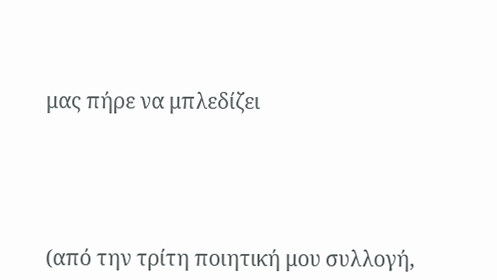μας πήρε να μπλεδίζει




(από την τρίτη ποιητική μου συλλογή,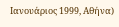Ιανουάριος 1999, Αθήνα)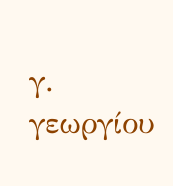γ. γεωργίου